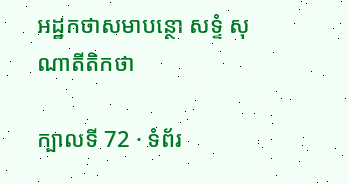អដ្ឋកថាសមាបន្ថោ សទ្ទំ សុណាតីតិកថា

ក្បាលទី 72 · ទំព័រ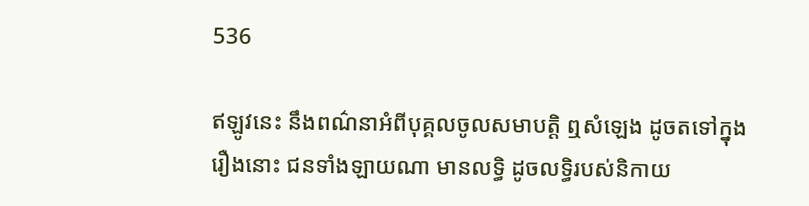536

ឥឡូវនេះ នឹងពណ៌នាអំពីបុគ្គលចូលសមាបត្តិ ឮសំឡេង ដូចតទៅក្នុង រឿងនោះ ជនទាំងឡាយណា មានលទ្ធិ ដូចលទ្ធិរបស់និកាយ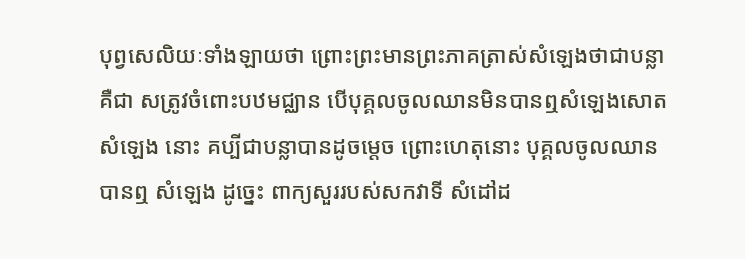បុព្វសេលិយៈទាំងឡាយថា ព្រោះព្រះមានព្រះភាគត្រាស់សំឡេងថាជាបន្លា គឺជា សត្រូវចំពោះបឋមជ្ឈាន បើបុគ្គលចូលឈានមិនបានឮសំឡេងសោត សំឡេង នោះ គប្បីជាបន្លាបានដូចម្តេច ព្រោះហេតុនោះ បុគ្គលចូលឈាន បានឮ សំឡេង ដូច្នេះ ពាក្យសួររបស់សកវាទី សំដៅដ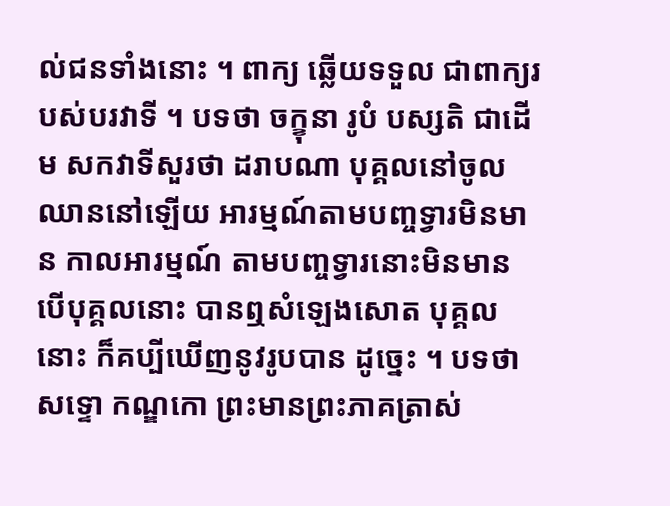ល់ជនទាំងនោះ ។ ពាក្យ ឆ្លើយទទួល ជាពាក្យរបស់បរវាទី ។ បទថា ចក្ខុនា រូបំ បស្សតិ ជាដើម សកវាទីសួរថា ដរាបណា បុគ្គលនៅចូលឈាននៅឡើយ អារម្មណ៍តាមបញ្ចទ្វារមិនមាន កាលអារម្មណ៍ តាមបញ្ចទ្វារនោះមិនមាន បើបុគ្គលនោះ បានឮសំឡេងសោត បុគ្គលនោះ ក៏គប្បីឃើញនូវរូបបាន ដូច្នេះ ។ បទថា សទ្ទោ កណ្ឌកោ ព្រះមានព្រះភាគត្រាស់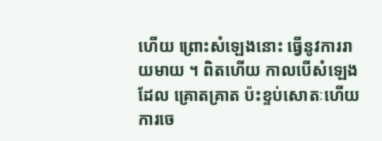ហើយ ព្រោះសំឡេងនោះ ធ្វើនូវការរាយមាយ ។ ពិតហើយ កាលបើសំឡេងដែល គ្រោតគ្រាត ប៉ះខ្ទប់សោតៈហើយ ការចេ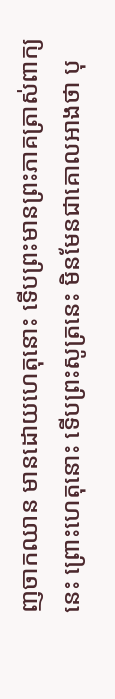ញចាកឈាន មានដោយហេតុនោះ ទើបព្រះមានព្រះភាគត្រាស់ពាក្យនេះ ព្រោះហេតុនោះ ទើបព្រះសូត្រនេះ មិនមែនជាគោលអាងថា បុ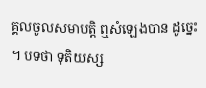គ្គលចូលសមាបត្តិ ឮសំឡេងបាន ដូច្នេះ ។ បទថា ទុតិយស្ស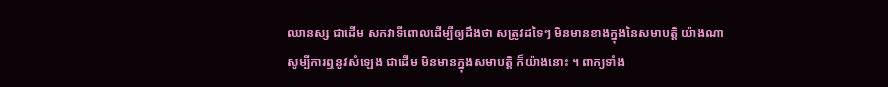ឈានស្ស ជាដើម សកវាទីពោលដើម្បីឲ្យដឹងថា សត្រូវដទៃៗ មិនមានខាងក្នុងនៃសមាបត្តិ យ៉ាងណា សូម្បីការឮនូវសំឡេង ជាដើម មិនមានក្នុងសមាបត្តិ ក៏យ៉ាងនោះ ។ ពាក្យទាំង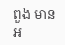ពួង មានអ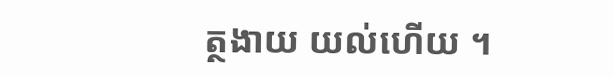ត្ថងាយ យល់ហើយ ។